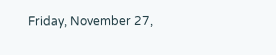Friday, November 27,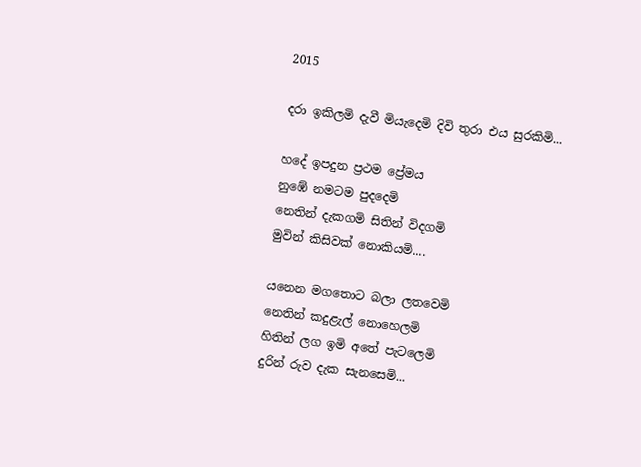2015

දරා ඉකිලමි දැවී මියැදෙමි දිවි තුරා එය සුරකිමි...

හදේ ඉපදුන ප්‍රථම ප්‍රේමය
නුඹේ නමටම පුදදෙමි
නෙතින් දැකගමි සිතින් විදගමි
මුවින් කිසිවක් නොකියමි....

යනෙන මගතොට බලා ලතවෙමි
නෙතින් කදුළැල් නොහෙලමි
හිතින් ලග ඉමි අතේ පැටලෙමි
දුරින් රුව දැක සැනසෙමි...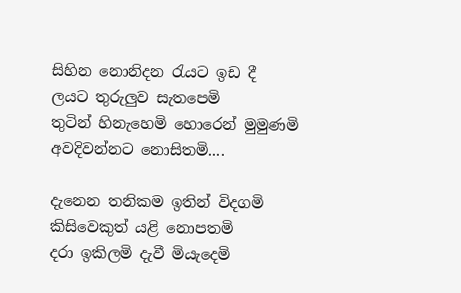සිහින නොනිදන රැයට ඉඩ දී
ලයට තුරුලුව සැතපෙමි
තුටින් හිනැහෙමි හොරෙන් මුමුණමි
අවදිවන්නට නොසිතමි....

දැනෙන තනිකම ඉතින් විදගමි
කිසිවෙකුත් යළි නොපතමි
දරා ඉකිලමි දැවී මියැදෙමි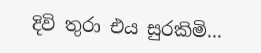දිවි තුරා එය සුරකිමි...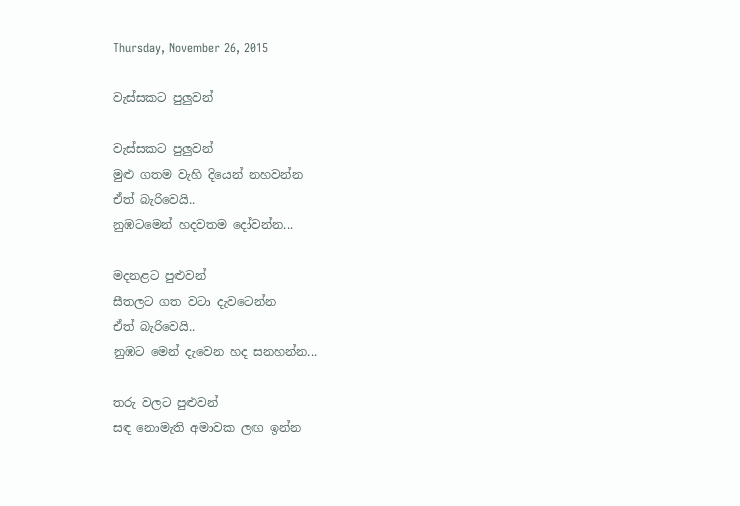Thursday, November 26, 2015

වැස්සකට පුලුවන්

වැස්සකට පුලුවන්
මුළු ගතම වැහි දියෙන් නහවන්න
ඒත් බැරිවෙයි..
නුඹටමෙන් හදවතම දෝවන්න...

මදනළට පුළුවන්
සීතලට ගත වටා දැවටෙන්න
ඒත් බැරිවෙයි..
නුඹට මෙන් දැවෙන හද සනහන්න...

තරු වලට පුළුවන්
සඳ නොමැති අමාවක ලඟ ඉන්න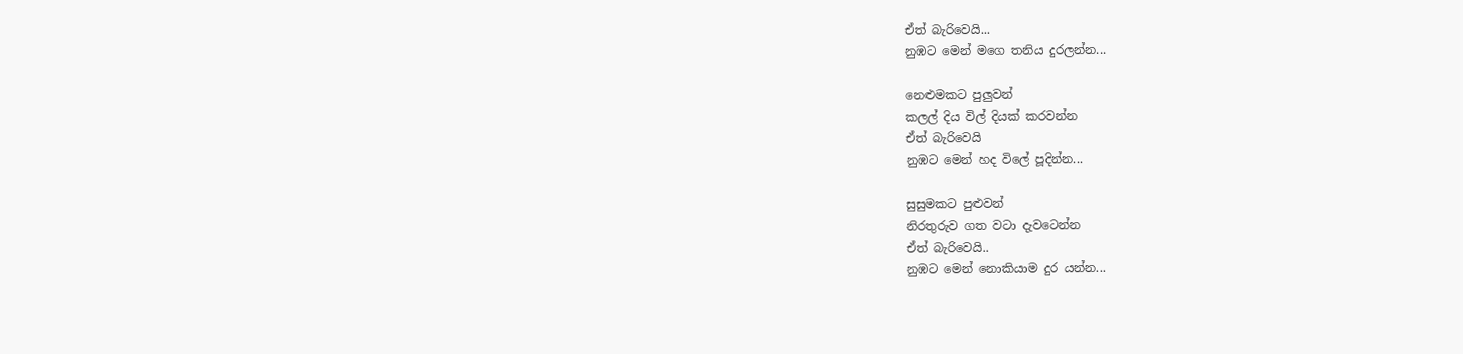ඒත් බැරිවෙයි...
නුඹට මෙන් මගෙ තනිය දුරලන්න...

නෙළුමකට පුලුවන්
කලල් දිය විල් දියක් කරවන්න
ඒත් බැරිවෙයි
නුඹට මෙන් හද විලේ පූදින්න...

සුසුමකට පුළුවන්
නිරතුරුව ගත වටා දැවටෙන්න
ඒත් බැරිවෙයි..
නුඹට මෙන් නොකියාම දුර යන්න...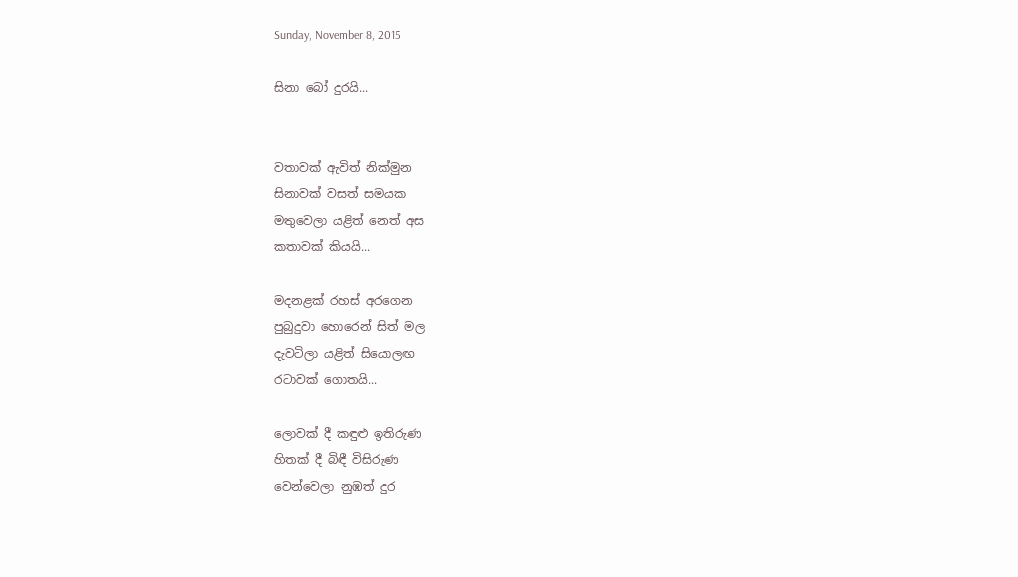Sunday, November 8, 2015

සිනා බෝ දුරයි...


වතාවක් ඇවිත් නික්මුන
සිනාවක් වසත් සමයක
මතුවෙලා යළිත් නෙත් අස
කතාවක් කියයි...

මදනළක් රහස් අරගෙන
පුබුදුවා හොරෙන් සිත් මල
දැවටිලා යළිත් සියොලඟ
රටාවක් ගොතයි...

ලොවක් දී කඳුළු ඉතිරුණ
හිතක් දී බිඳී විසිරුණ
වෙන්වෙලා නුඹත් දුර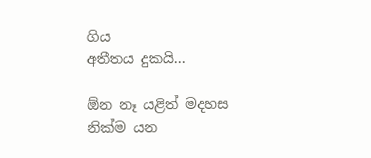ගිය
අතීතය දුකයි...

ඕන නෑ යළිත් මදහස
නික්ම යන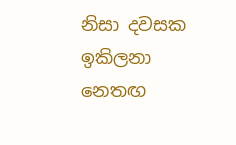නිසා දවසක
ඉකිලනා නෙතඟ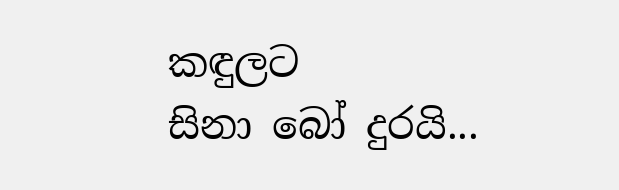කඳුලට
සිනා බෝ දුරයි...